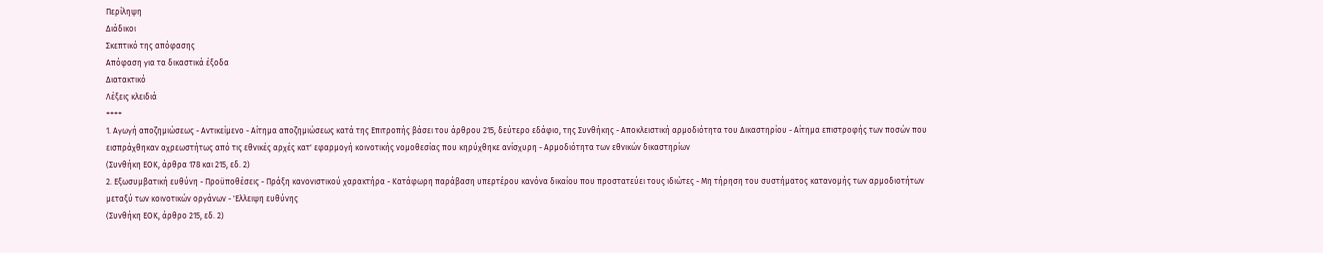Περίληψη
Διάδικοι
Σκεπτικό της απόφασης
Απόφαση για τα δικαστικά έξοδα
Διατακτικό
Λέξεις κλειδιά
++++
1. Αγωγή αποζημιώσεως - Αντικείμενο - Αίτημα αποζημιώσεως κατά της Επιτροπής βάσει του άρθρου 215, δεύτερο εδάφιο, της Συνθήκης - Αποκλειστική αρμοδιότητα του Δικαστηρίου - Αίτημα επιστροφής των ποσών που εισπράχθηκαν αχρεωστήτως από τις εθνικές αρχές κατ' εφαρμογή κοινοτικής νομοθεσίας που κηρύχθηκε ανίσχυρη - Αρμοδιότητα των εθνικών δικαστηρίων
(Συνθήκη ΕΟΚ, άρθρα 178 και 215, εδ. 2)
2. Εξωσυμβατική ευθύνη - Προϋποθέσεις - Πράξη κανονιστικού χαρακτήρα - Κατάφωρη παράβαση υπερτέρου κανόνα δικαίου που προστατεύει τους ιδιώτες - Μη τήρηση του συστήματος κατανομής των αρμοδιοτήτων μεταξύ των κοινοτικών οργάνων - 'Ελλειψη ευθύνης
(Συνθήκη ΕΟΚ, άρθρο 215, εδ. 2)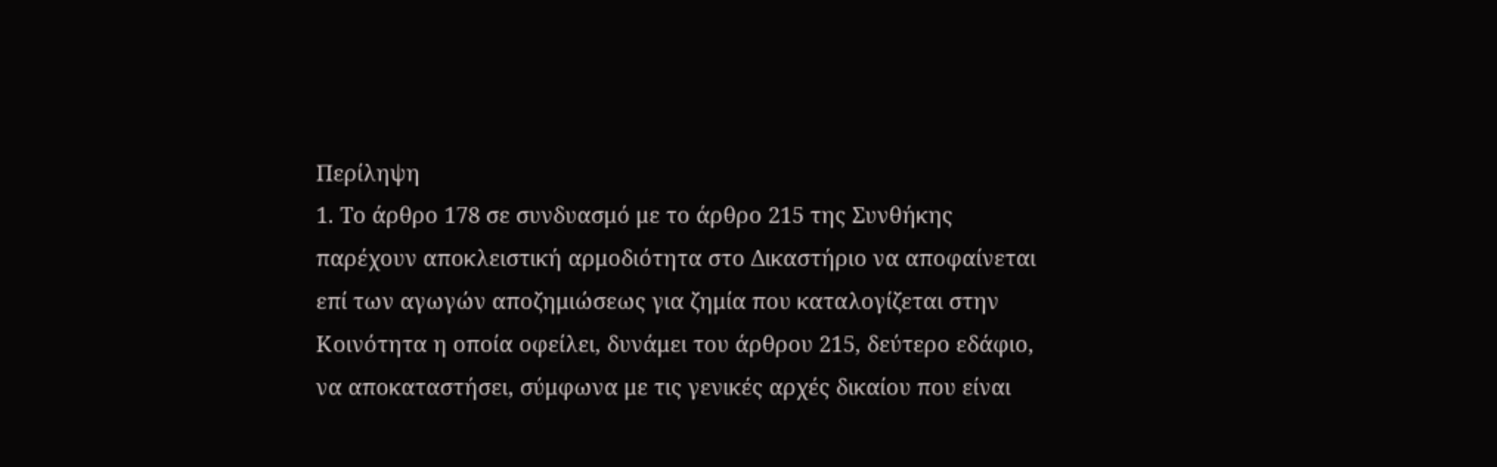Περίληψη
1. Το άρθρο 178 σε συνδυασμό με το άρθρο 215 της Συνθήκης παρέχουν αποκλειστική αρμοδιότητα στο Δικαστήριο να αποφαίνεται επί των αγωγών αποζημιώσεως για ζημία που καταλογίζεται στην Κοινότητα η οποία οφείλει, δυνάμει του άρθρου 215, δεύτερο εδάφιο, να αποκαταστήσει, σύμφωνα με τις γενικές αρχές δικαίου που είναι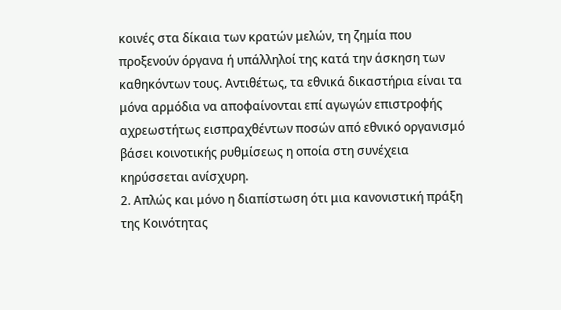κοινές στα δίκαια των κρατών μελών, τη ζημία που προξενούν όργανα ή υπάλληλοί της κατά την άσκηση των καθηκόντων τους. Αντιθέτως, τα εθνικά δικαστήρια είναι τα μόνα αρμόδια να αποφαίνονται επί αγωγών επιστροφής αχρεωστήτως εισπραχθέντων ποσών από εθνικό οργανισμό βάσει κοινοτικής ρυθμίσεως η οποία στη συνέχεια κηρύσσεται ανίσχυρη.
2. Απλώς και μόνο η διαπίστωση ότι μια κανονιστική πράξη της Κοινότητας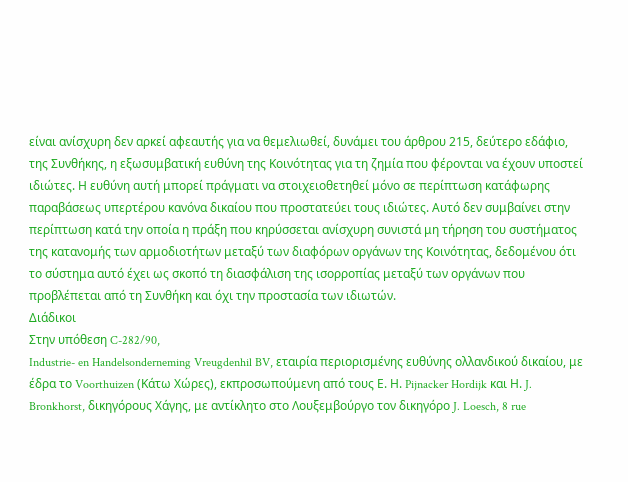είναι ανίσχυρη δεν αρκεί αφεαυτής για να θεμελιωθεί, δυνάμει του άρθρου 215, δεύτερο εδάφιο, της Συνθήκης, η εξωσυμβατική ευθύνη της Κοινότητας για τη ζημία που φέρονται να έχουν υποστεί ιδιώτες. Η ευθύνη αυτή μπορεί πράγματι να στοιχειοθετηθεί μόνο σε περίπτωση κατάφωρης παραβάσεως υπερτέρου κανόνα δικαίου που προστατεύει τους ιδιώτες. Αυτό δεν συμβαίνει στην περίπτωση κατά την οποία η πράξη που κηρύσσεται ανίσχυρη συνιστά μη τήρηση του συστήματος της κατανομής των αρμοδιοτήτων μεταξύ των διαφόρων οργάνων της Κοινότητας, δεδομένου ότι το σύστημα αυτό έχει ως σκοπό τη διασφάλιση της ισορροπίας μεταξύ των οργάνων που προβλέπεται από τη Συνθήκη και όχι την προστασία των ιδιωτών.
Διάδικοι
Στην υπόθεση C-282/90,
Industrie- en Handelsonderneming Vreugdenhil BV, εταιρία περιορισμένης ευθύνης ολλανδικού δικαίου, με έδρα το Voorthuizen (Κάτω Χώρες), εκπροσωπούμενη από τους Ε. Η. Pijnacker Hordijk και Η. J. Bronkhorst, δικηγόρους Χάγης, με αντίκλητο στο Λουξεμβούργο τον δικηγόρο J. Loesch, 8 rue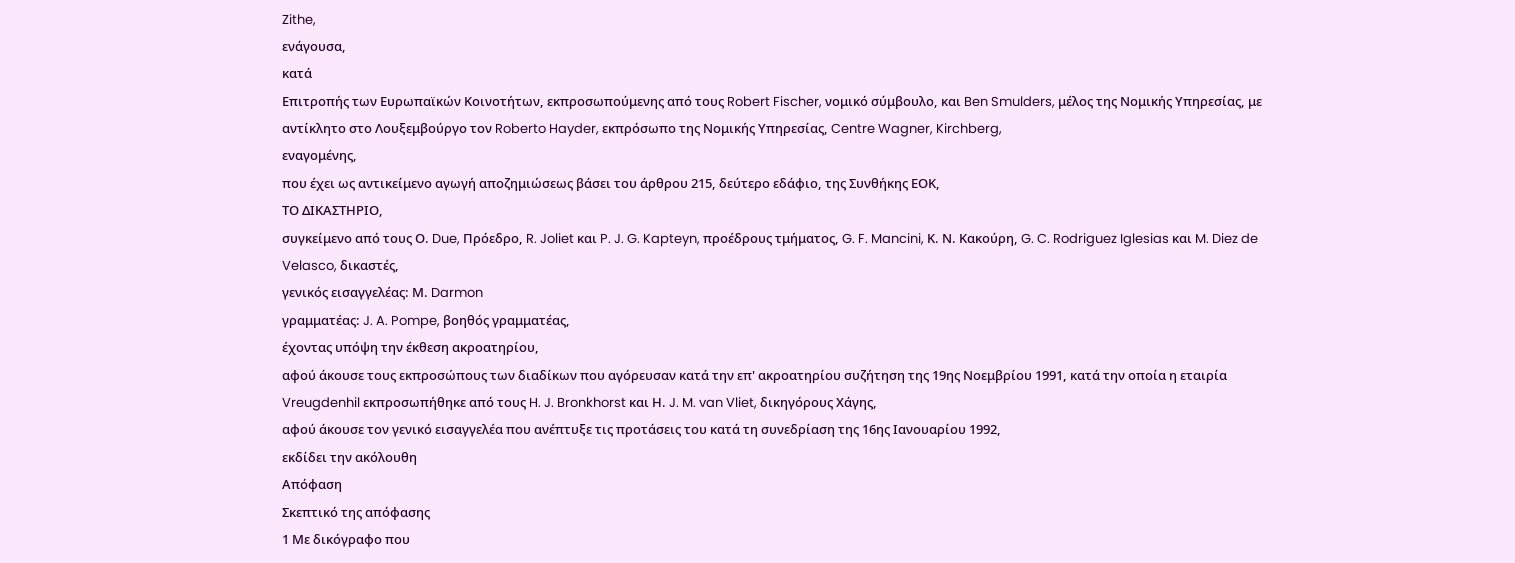Zithe,
ενάγουσα,
κατά
Επιτροπής των Ευρωπαϊκών Κοινοτήτων, εκπροσωπούμενης από τους Robert Fischer, νομικό σύμβουλο, και Ben Smulders, μέλος της Νομικής Υπηρεσίας, με αντίκλητο στο Λουξεμβούργο τον Roberto Hayder, εκπρόσωπο της Νομικής Υπηρεσίας, Centre Wagner, Kirchberg,
εναγομένης,
που έχει ως αντικείμενο αγωγή αποζημιώσεως βάσει του άρθρου 215, δεύτερο εδάφιο, της Συνθήκης ΕΟΚ,
ΤΟ ΔΙΚΑΣΤΗΡΙΟ,
συγκείμενο από τους Ο. Due, Πρόεδρο, R. Joliet και P. J. G. Kapteyn, προέδρους τμήματος, G. F. Mancini, Κ. Ν. Κακούρη, G. C. Rodriguez Iglesias και M. Diez de Velasco, δικαστές,
γενικός εισαγγελέας: Μ. Darmon
γραμματέας: J. A. Pompe, βοηθός γραμματέας,
έχοντας υπόψη την έκθεση ακροατηρίου,
αφού άκουσε τους εκπροσώπους των διαδίκων που αγόρευσαν κατά την επ' ακροατηρίου συζήτηση της 19ης Νοεμβρίου 1991, κατά την οποία η εταιρία Vreugdenhil εκπροσωπήθηκε από τους H. J. Bronkhorst και Η. J. M. van Vliet, δικηγόρους Χάγης,
αφού άκουσε τον γενικό εισαγγελέα που ανέπτυξε τις προτάσεις του κατά τη συνεδρίαση της 16ης Ιανουαρίου 1992,
εκδίδει την ακόλουθη
Απόφαση
Σκεπτικό της απόφασης
1 Με δικόγραφο που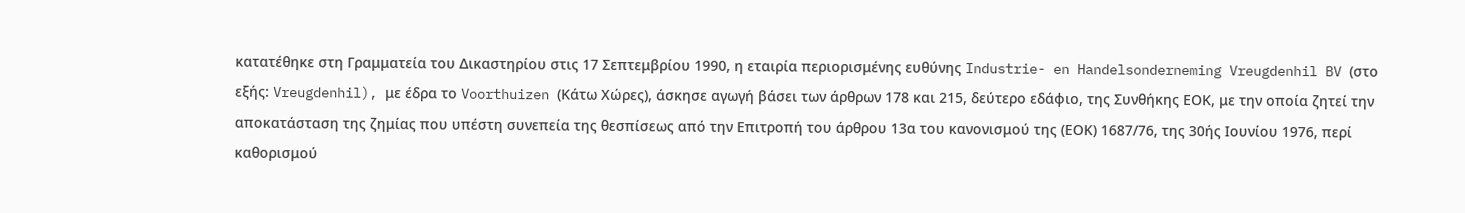κατατέθηκε στη Γραμματεία του Δικαστηρίου στις 17 Σεπτεμβρίου 1990, η εταιρία περιορισμένης ευθύνης Industrie- en Handelsonderneming Vreugdenhil BV (στο εξής: Vreugdenhil), με έδρα το Voorthuizen (Κάτω Χώρες), άσκησε αγωγή βάσει των άρθρων 178 και 215, δεύτερο εδάφιο, της Συνθήκης ΕΟΚ, με την οποία ζητεί την αποκατάσταση της ζημίας που υπέστη συνεπεία της θεσπίσεως από την Επιτροπή του άρθρου 13α του κανονισμού της (ΕΟΚ) 1687/76, της 30ής Ιουνίου 1976, περί καθορισμού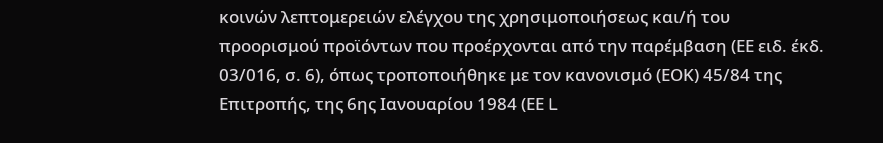κοινών λεπτομερειών ελέγχου της χρησιμοποιήσεως και/ή του προορισμού προϊόντων που προέρχονται από την παρέμβαση (ΕΕ ειδ. έκδ. 03/016, σ. 6), όπως τροποποιήθηκε με τον κανονισμό (ΕΟΚ) 45/84 της Επιτροπής, της 6ης Ιανουαρίου 1984 (ΕΕ L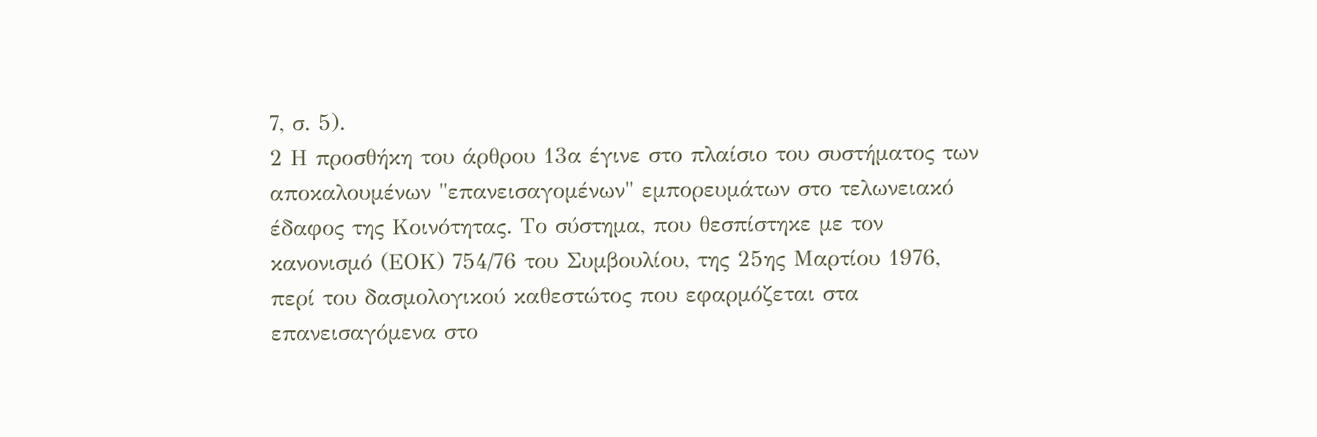7, σ. 5).
2 Η προσθήκη του άρθρου 13α έγινε στο πλαίσιο του συστήματος των αποκαλουμένων "επανεισαγομένων" εμπορευμάτων στο τελωνειακό έδαφος της Κοινότητας. Το σύστημα, που θεσπίστηκε με τον κανονισμό (ΕΟΚ) 754/76 του Συμβουλίου, της 25ης Μαρτίου 1976, περί του δασμολογικού καθεστώτος που εφαρμόζεται στα επανεισαγόμενα στο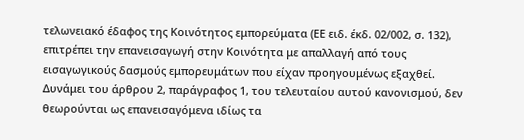τελωνειακό έδαφος της Κοινότητος εμπορεύματα (ΕΕ ειδ. έκδ. 02/002, σ. 132), επιτρέπει την επανεισαγωγή στην Κοινότητα με απαλλαγή από τους εισαγωγικούς δασμούς εμπορευμάτων που είχαν προηγουμένως εξαχθεί. Δυνάμει του άρθρου 2, παράγραφος 1, του τελευταίου αυτού κανονισμού, δεν θεωρούνται ως επανεισαγόμενα ιδίως τα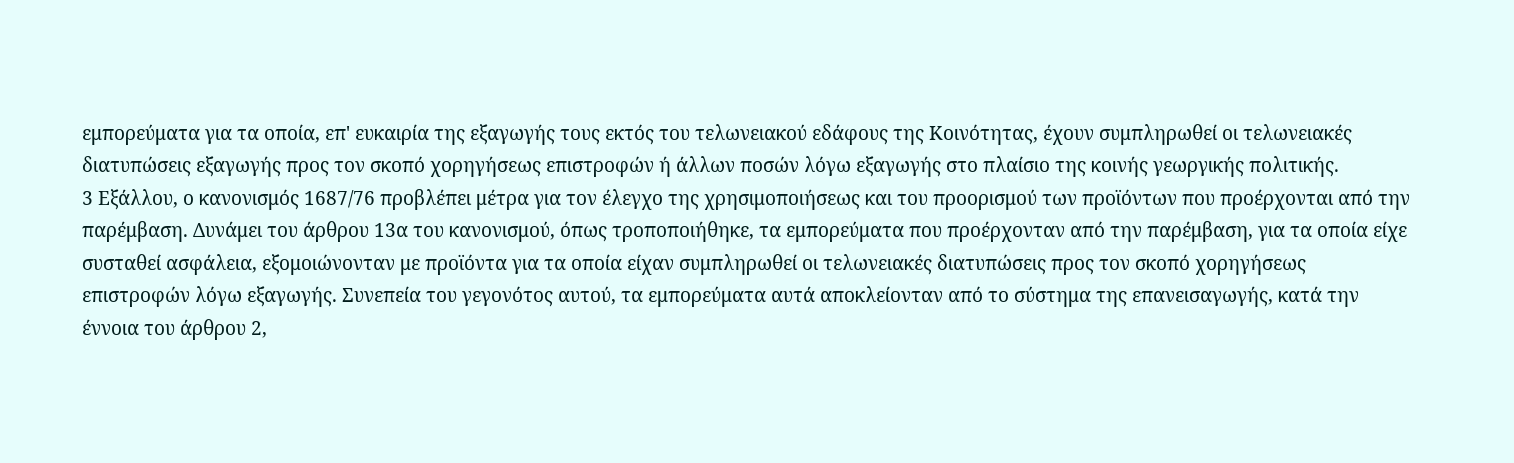εμπορεύματα για τα οποία, επ' ευκαιρία της εξαγωγής τους εκτός του τελωνειακού εδάφους της Κοινότητας, έχουν συμπληρωθεί οι τελωνειακές διατυπώσεις εξαγωγής προς τον σκοπό χορηγήσεως επιστροφών ή άλλων ποσών λόγω εξαγωγής στο πλαίσιο της κοινής γεωργικής πολιτικής.
3 Εξάλλου, ο κανονισμός 1687/76 προβλέπει μέτρα για τον έλεγχο της χρησιμοποιήσεως και του προορισμού των προϊόντων που προέρχονται από την παρέμβαση. Δυνάμει του άρθρου 13α του κανονισμού, όπως τροποποιήθηκε, τα εμπορεύματα που προέρχονταν από την παρέμβαση, για τα οποία είχε συσταθεί ασφάλεια, εξομοιώνονταν με προϊόντα για τα οποία είχαν συμπληρωθεί οι τελωνειακές διατυπώσεις προς τον σκοπό χορηγήσεως επιστροφών λόγω εξαγωγής. Συνεπεία του γεγονότος αυτού, τα εμπορεύματα αυτά αποκλείονταν από το σύστημα της επανεισαγωγής, κατά την έννοια του άρθρου 2,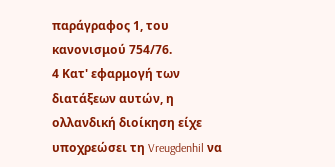παράγραφος 1, του κανονισμού 754/76.
4 Κατ' εφαρμογή των διατάξεων αυτών, η ολλανδική διοίκηση είχε υποχρεώσει τη Vreugdenhil να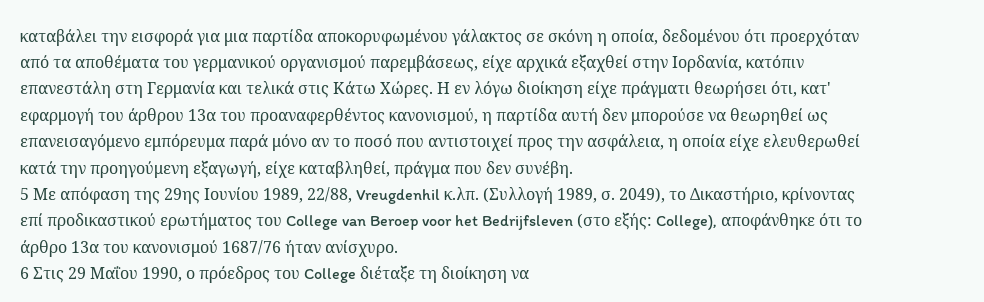καταβάλει την εισφορά για μια παρτίδα αποκορυφωμένου γάλακτος σε σκόνη η οποία, δεδομένου ότι προερχόταν από τα αποθέματα του γερμανικού οργανισμού παρεμβάσεως, είχε αρχικά εξαχθεί στην Ιορδανία, κατόπιν επανεστάλη στη Γερμανία και τελικά στις Κάτω Χώρες. Η εν λόγω διοίκηση είχε πράγματι θεωρήσει ότι, κατ' εφαρμογή του άρθρου 13α του προαναφερθέντος κανονισμού, η παρτίδα αυτή δεν μπορούσε να θεωρηθεί ως επανεισαγόμενο εμπόρευμα παρά μόνο αν το ποσό που αντιστοιχεί προς την ασφάλεια, η οποία είχε ελευθερωθεί κατά την προηγούμενη εξαγωγή, είχε καταβληθεί, πράγμα που δεν συνέβη.
5 Με απόφαση της 29ης Ιουνίου 1989, 22/88, Vreugdenhil κ.λπ. (Συλλογή 1989, σ. 2049), το Δικαστήριο, κρίνοντας επί προδικαστικού ερωτήματος του College van Beroep voor het Bedrijfsleven (στο εξής: College), αποφάνθηκε ότι το άρθρο 13α του κανονισμού 1687/76 ήταν ανίσχυρο.
6 Στις 29 Μαΐου 1990, ο πρόεδρος του College διέταξε τη διοίκηση να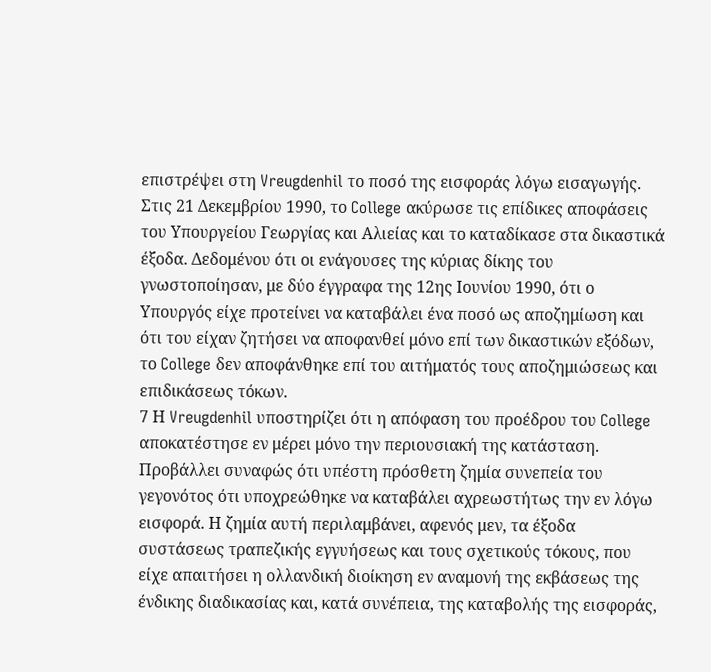επιστρέψει στη Vreugdenhil το ποσό της εισφοράς λόγω εισαγωγής. Στις 21 Δεκεμβρίου 1990, το College ακύρωσε τις επίδικες αποφάσεις του Υπουργείου Γεωργίας και Αλιείας και το καταδίκασε στα δικαστικά έξοδα. Δεδομένου ότι οι ενάγουσες της κύριας δίκης του γνωστοποίησαν, με δύο έγγραφα της 12ης Ιουνίου 1990, ότι ο Υπουργός είχε προτείνει να καταβάλει ένα ποσό ως αποζημίωση και ότι του είχαν ζητήσει να αποφανθεί μόνο επί των δικαστικών εξόδων, το College δεν αποφάνθηκε επί του αιτήματός τους αποζημιώσεως και επιδικάσεως τόκων.
7 Η Vreugdenhil υποστηρίζει ότι η απόφαση του προέδρου του College αποκατέστησε εν μέρει μόνο την περιουσιακή της κατάσταση. Προβάλλει συναφώς ότι υπέστη πρόσθετη ζημία συνεπεία του γεγονότος ότι υποχρεώθηκε να καταβάλει αχρεωστήτως την εν λόγω εισφορά. Η ζημία αυτή περιλαμβάνει, αφενός μεν, τα έξοδα συστάσεως τραπεζικής εγγυήσεως και τους σχετικούς τόκους, που είχε απαιτήσει η ολλανδική διοίκηση εν αναμονή της εκβάσεως της ένδικης διαδικασίας και, κατά συνέπεια, της καταβολής της εισφοράς,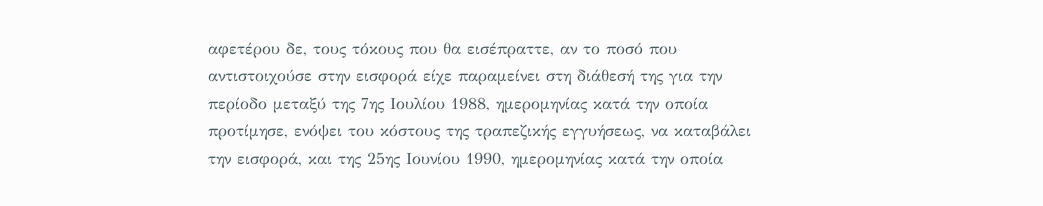αφετέρου δε, τους τόκους που θα εισέπραττε, αν το ποσό που αντιστοιχούσε στην εισφορά είχε παραμείνει στη διάθεσή της για την περίοδο μεταξύ της 7ης Ιουλίου 1988, ημερομηνίας κατά την οποία προτίμησε, ενόψει του κόστους της τραπεζικής εγγυήσεως, να καταβάλει την εισφορά, και της 25ης Ιουνίου 1990, ημερομηνίας κατά την οποία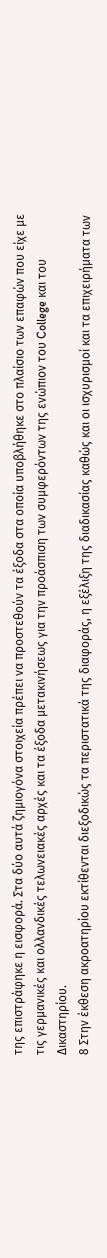της επιστράφηκε η εισφορά. Στα δύο αυτά ζημιογόνα στοιχεία πρέπει να προστεθούν τα έξοδα στα οποία υποβλήθηκε στο πλαίσιο των επαφών που είχε με τις γερμανικές και ολλανδικές τελωνειακές αρχές και τα έξοδα μετακινήσεως για την προάσπιση των συμφερόντων της ενώπιον του College και του Δικαστηρίου.
8 Στην έκθεση ακροατηρίου εκτίθενται διεξοδικώς τα περιστατικά της διαφοράς, η εξέλιξη της διαδικασίας καθώς και οι ισχυρισμοί και τα επιχειρήματα των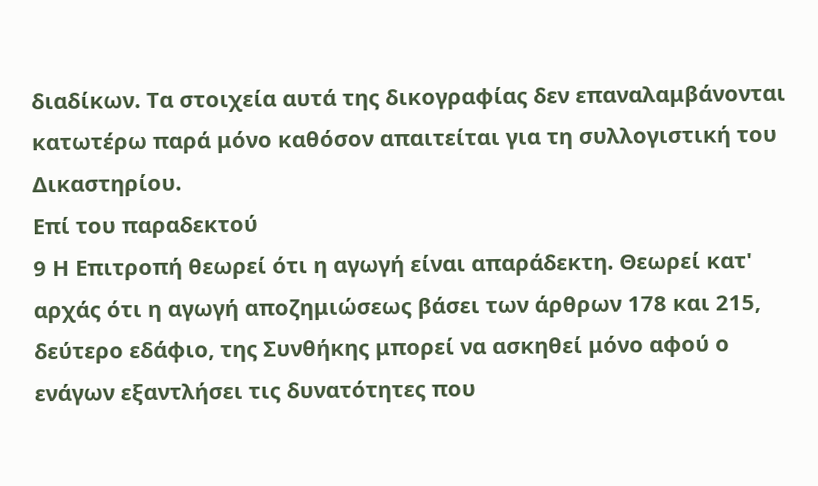διαδίκων. Τα στοιχεία αυτά της δικογραφίας δεν επαναλαμβάνονται κατωτέρω παρά μόνο καθόσον απαιτείται για τη συλλογιστική του Δικαστηρίου.
Επί του παραδεκτού
9 Η Επιτροπή θεωρεί ότι η αγωγή είναι απαράδεκτη. Θεωρεί κατ' αρχάς ότι η αγωγή αποζημιώσεως βάσει των άρθρων 178 και 215, δεύτερο εδάφιο, της Συνθήκης μπορεί να ασκηθεί μόνο αφού ο ενάγων εξαντλήσει τις δυνατότητες που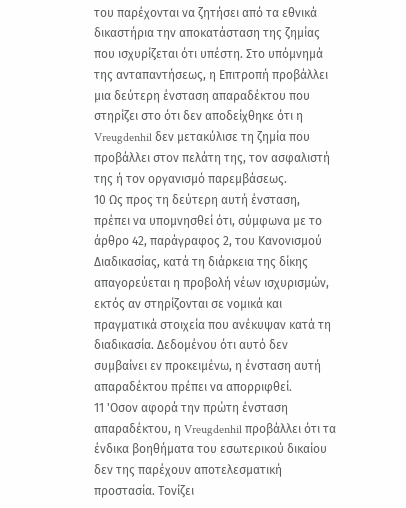του παρέχονται να ζητήσει από τα εθνικά δικαστήρια την αποκατάσταση της ζημίας που ισχυρίζεται ότι υπέστη. Στο υπόμνημά της ανταπαντήσεως, η Επιτροπή προβάλλει μια δεύτερη ένσταση απαραδέκτου που στηρίζει στο ότι δεν αποδείχθηκε ότι η Vreugdenhil δεν μετακύλισε τη ζημία που προβάλλει στον πελάτη της, τον ασφαλιστή της ή τον οργανισμό παρεμβάσεως.
10 Ως προς τη δεύτερη αυτή ένσταση, πρέπει να υπομνησθεί ότι, σύμφωνα με το άρθρο 42, παράγραφος 2, του Κανονισμού Διαδικασίας, κατά τη διάρκεια της δίκης απαγορεύεται η προβολή νέων ισχυρισμών, εκτός αν στηρίζονται σε νομικά και πραγματικά στοιχεία που ανέκυψαν κατά τη διαδικασία. Δεδομένου ότι αυτό δεν συμβαίνει εν προκειμένω, η ένσταση αυτή απαραδέκτου πρέπει να απορριφθεί.
11 'Οσον αφορά την πρώτη ένσταση απαραδέκτου, η Vreugdenhil προβάλλει ότι τα ένδικα βοηθήματα του εσωτερικού δικαίου δεν της παρέχουν αποτελεσματική προστασία. Τονίζει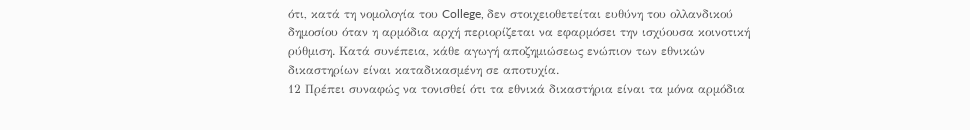ότι, κατά τη νομολογία του College, δεν στοιχειοθετείται ευθύνη του ολλανδικού δημοσίου όταν η αρμόδια αρχή περιορίζεται να εφαρμόσει την ισχύουσα κοινοτική ρύθμιση. Κατά συνέπεια, κάθε αγωγή αποζημιώσεως ενώπιον των εθνικών δικαστηρίων είναι καταδικασμένη σε αποτυχία.
12 Πρέπει συναφώς να τονισθεί ότι τα εθνικά δικαστήρια είναι τα μόνα αρμόδια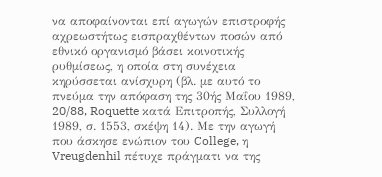να αποφαίνονται επί αγωγών επιστροφής αχρεωστήτως εισπραχθέντων ποσών από εθνικό οργανισμό βάσει κοινοτικής ρυθμίσεως, η οποία στη συνέχεια κηρύσσεται ανίσχυρη (βλ. με αυτό το πνεύμα την απόφαση της 30ής Μαΐου 1989, 20/88, Roquette κατά Επιτροπής, Συλλογή 1989, σ. 1553, σκέψη 14). Με την αγωγή που άσκησε ενώπιον του College, η Vreugdenhil πέτυχε πράγματι να της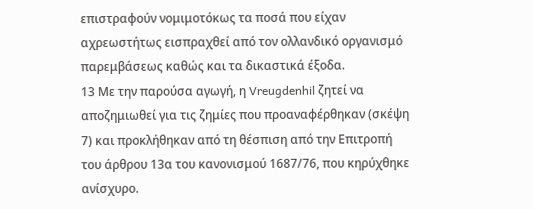επιστραφούν νομιμοτόκως τα ποσά που είχαν αχρεωστήτως εισπραχθεί από τον ολλανδικό οργανισμό παρεμβάσεως καθώς και τα δικαστικά έξοδα.
13 Με την παρούσα αγωγή, η Vreugdenhil ζητεί να αποζημιωθεί για τις ζημίες που προαναφέρθηκαν (σκέψη 7) και προκλήθηκαν από τη θέσπιση από την Επιτροπή του άρθρου 13α του κανονισμού 1687/76, που κηρύχθηκε ανίσχυρο.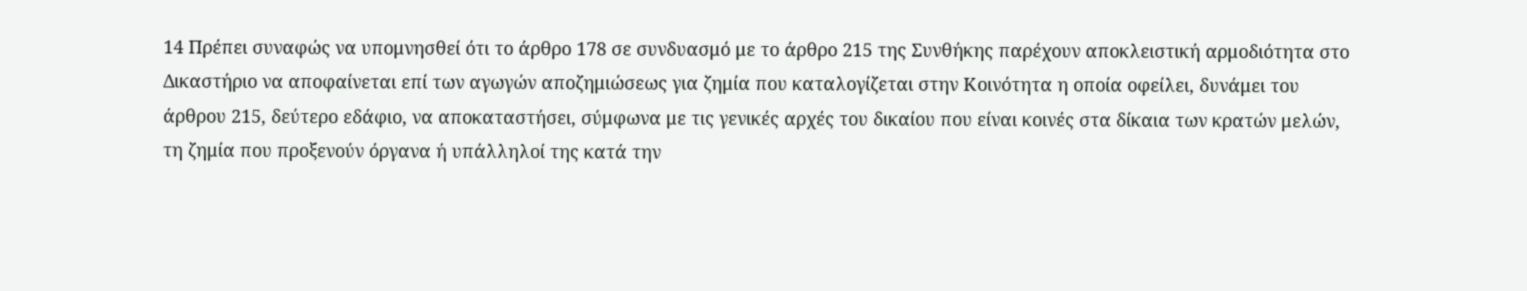14 Πρέπει συναφώς να υπομνησθεί ότι το άρθρο 178 σε συνδυασμό με το άρθρο 215 της Συνθήκης παρέχουν αποκλειστική αρμοδιότητα στο Δικαστήριο να αποφαίνεται επί των αγωγών αποζημιώσεως για ζημία που καταλογίζεται στην Κοινότητα η οποία οφείλει, δυνάμει του άρθρου 215, δεύτερο εδάφιο, να αποκαταστήσει, σύμφωνα με τις γενικές αρχές του δικαίου που είναι κοινές στα δίκαια των κρατών μελών, τη ζημία που προξενούν όργανα ή υπάλληλοί της κατά την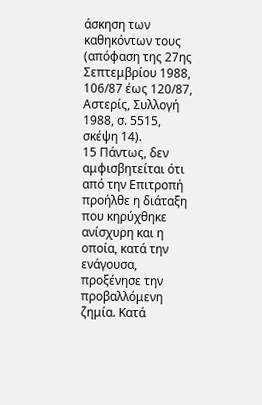άσκηση των καθηκόντων τους (απόφαση της 27ης Σεπτεμβρίου 1988, 106/87 έως 120/87, Aστερίς, Συλλογή 1988, σ. 5515, σκέψη 14).
15 Πάντως, δεν αμφισβητείται ότι από την Επιτροπή προήλθε η διάταξη που κηρύχθηκε ανίσχυρη και η οποία, κατά την ενάγουσα, προξένησε την προβαλλόμενη ζημία. Κατά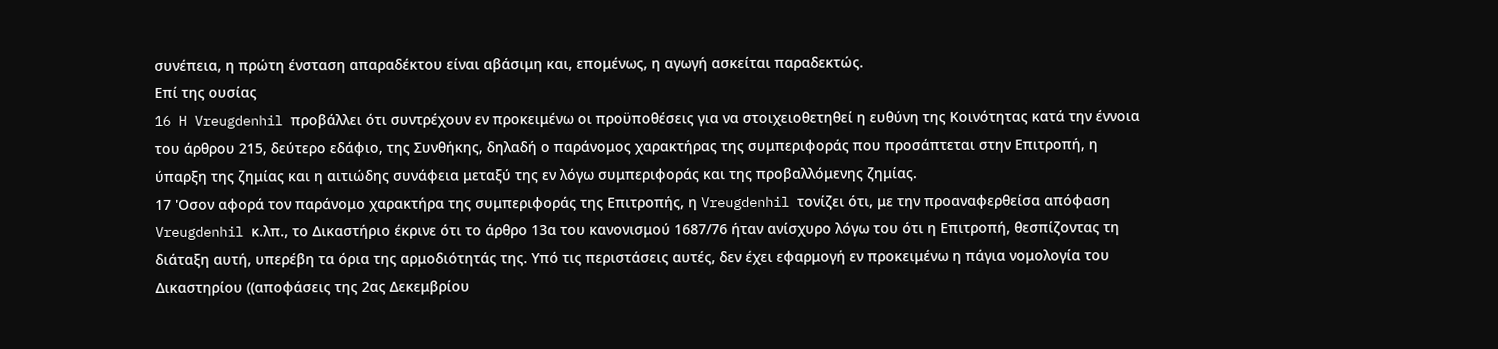συνέπεια, η πρώτη ένσταση απαραδέκτου είναι αβάσιμη και, επομένως, η αγωγή ασκείται παραδεκτώς.
Επί της ουσίας
16 H Vreugdenhil προβάλλει ότι συντρέχουν εν προκειμένω οι προϋποθέσεις για να στοιχειοθετηθεί η ευθύνη της Κοινότητας κατά την έννοια του άρθρου 215, δεύτερο εδάφιο, της Συνθήκης, δηλαδή ο παράνομος χαρακτήρας της συμπεριφοράς που προσάπτεται στην Επιτροπή, η ύπαρξη της ζημίας και η αιτιώδης συνάφεια μεταξύ της εν λόγω συμπεριφοράς και της προβαλλόμενης ζημίας.
17 'Οσον αφορά τον παράνομο χαρακτήρα της συμπεριφοράς της Επιτροπής, η Vreugdenhil τονίζει ότι, με την προαναφερθείσα απόφαση Vreugdenhil κ.λπ., το Δικαστήριο έκρινε ότι το άρθρο 13α του κανονισμού 1687/76 ήταν ανίσχυρο λόγω του ότι η Επιτροπή, θεσπίζοντας τη διάταξη αυτή, υπερέβη τα όρια της αρμοδιότητάς της. Υπό τις περιστάσεις αυτές, δεν έχει εφαρμογή εν προκειμένω η πάγια νομολογία του Δικαστηρίου ((αποφάσεις της 2ας Δεκεμβρίου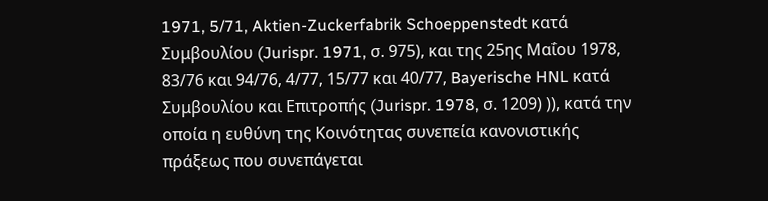1971, 5/71, Aktien-Zuckerfabrik Schoeppenstedt κατά Συμβουλίου (Jurispr. 1971, σ. 975), και της 25ης Μαΐου 1978, 83/76 και 94/76, 4/77, 15/77 και 40/77, Bayerische HNL κατά Συμβουλίου και Επιτροπής (Jurispr. 1978, σ. 1209) )), κατά την οποία η ευθύνη της Κοινότητας συνεπεία κανονιστικής πράξεως που συνεπάγεται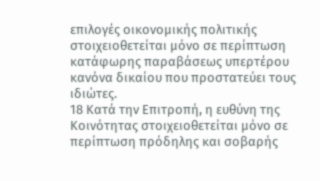επιλογές οικονομικής πολιτικής στοιχειοθετείται μόνο σε περίπτωση κατάφωρης παραβάσεως υπερτέρου κανόνα δικαίου που προστατεύει τους ιδιώτες.
18 Κατά την Επιτροπή, η ευθύνη της Κοινότητας στοιχειοθετείται μόνο σε περίπτωση πρόδηλης και σοβαρής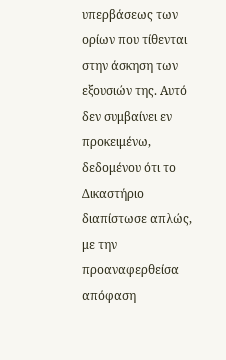υπερβάσεως των ορίων που τίθενται στην άσκηση των εξουσιών της. Αυτό δεν συμβαίνει εν προκειμένω, δεδομένου ότι το Δικαστήριο διαπίστωσε απλώς, με την προαναφερθείσα απόφαση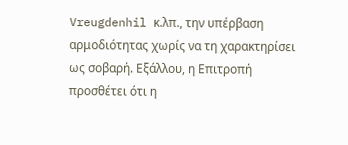Vreugdenhil κ.λπ., την υπέρβαση αρμοδιότητας χωρίς να τη χαρακτηρίσει ως σοβαρή. Εξάλλου, η Επιτροπή προσθέτει ότι η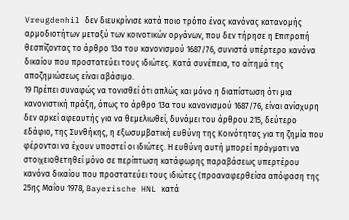Vreugdenhil δεν διευκρίνισε κατά ποιο τρόπο ένας κανόνας κατανομής αρμοδιοτήτων μεταξύ των κοινοτικών οργάνων, που δεν τήρησε η Επιτροπή θεσπίζοντας το άρθρο 13α του κανονισμού 1687/76, συνιστά υπέρτερο κανόνα δικαίου που προστατεύει τους ιδιώτες. Κατά συνέπεια, το αίτημά της αποζημιώσεως είναι αβάσιμο.
19 Πρέπει συναφώς να τονισθεί ότι απλώς και μόνο η διαπίστωση ότι μια κανονιστική πράξη, όπως το άρθρο 13α του κανονισμού 1687/76, είναι ανίσχυρη δεν αρκεί αφεαυτής για να θεμελιωθεί, δυνάμει του άρθρου 215, δεύτερο εδάφιο, της Συνθήκης, η εξωσυμβατική ευθύνη της Κοινότητας για τη ζημία που φέρονται να έχουν υποστεί οι ιδιώτες. Η ευθύνη αυτή μπορεί πράγματι να στοιχειοθετηθεί μόνο σε περίπτωση κατάφωρης παραβάσεως υπερτέρου κανόνα δικαίου που προστατεύει τους ιδιώτες (προαναφερθείσα απόφαση της 25ης Μαΐου 1978, Bayerische HNL κατά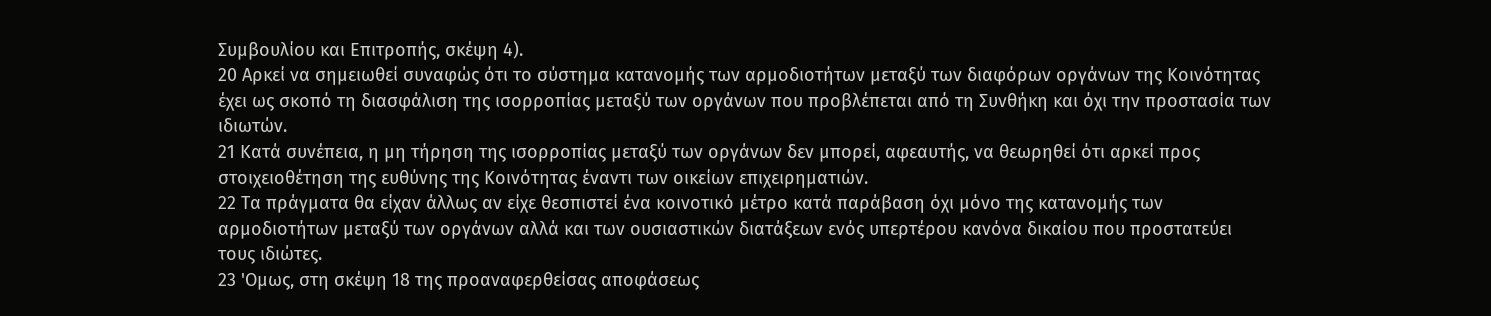Συμβουλίου και Επιτροπής, σκέψη 4).
20 Αρκεί να σημειωθεί συναφώς ότι το σύστημα κατανομής των αρμοδιοτήτων μεταξύ των διαφόρων οργάνων της Κοινότητας έχει ως σκοπό τη διασφάλιση της ισορροπίας μεταξύ των οργάνων που προβλέπεται από τη Συνθήκη και όχι την προστασία των ιδιωτών.
21 Κατά συνέπεια, η μη τήρηση της ισορροπίας μεταξύ των οργάνων δεν μπορεί, αφεαυτής, να θεωρηθεί ότι αρκεί προς στοιχειοθέτηση της ευθύνης της Κοινότητας έναντι των οικείων επιχειρηματιών.
22 Τα πράγματα θα είχαν άλλως αν είχε θεσπιστεί ένα κοινοτικό μέτρο κατά παράβαση όχι μόνο της κατανομής των αρμοδιοτήτων μεταξύ των οργάνων αλλά και των ουσιαστικών διατάξεων ενός υπερτέρου κανόνα δικαίου που προστατεύει τους ιδιώτες.
23 'Ομως, στη σκέψη 18 της προαναφερθείσας αποφάσεως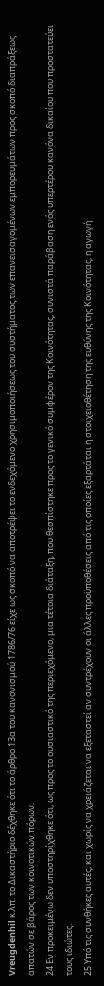Vreugdenhil κ.λπ. το Δικαστήριο δέχθηκε ότι το άρθρο 13α του κανονισμού 1786/76 είχε ως σκοπό να αποτρέψει το ενδεχόμενο χρησιμοποιήσεως του συστήματος των επανεισαγομένων εμπορευμάτων προς σκοπό διαπράξεως απατών σε βάρος των κοινοτικών πόρων.
24 Εν προκειμένω δεν υποστηρίχθηκε ότι, ως προς το ουσιαστικό της περιεχόμενο, μια τέτοια διάταξη, που θεσπίστηκε προς το γενικό συμφέρον της Κοινότητας, συνιστά παράβαση ενός υπερτέρου κανόνα δικαίου που προστατεύει τους ιδιώτες.
25 Υπό τις συνθήκες αυτές, και χωρίς να χρειάζεται να εξεταστεί αν συντρέχουν οι άλλες προϋποθέσεις από τις οποίες εξαρτάται η στοιχειοθέτηση της ευθύνης της Κοινότητας, η αγωγή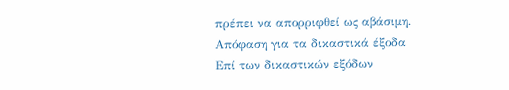πρέπει να απορριφθεί ως αβάσιμη.
Απόφαση για τα δικαστικά έξοδα
Επί των δικαστικών εξόδων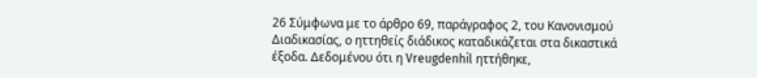26 Σύμφωνα με το άρθρο 69, παράγραφος 2, του Κανονισμού Διαδικασίας, ο ηττηθείς διάδικος καταδικάζεται στα δικαστικά έξοδα. Δεδομένου ότι η Vreugdenhil ηττήθηκε,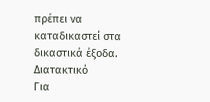πρέπει να καταδικαστεί στα δικαστικά έξοδα.
Διατακτικό
Για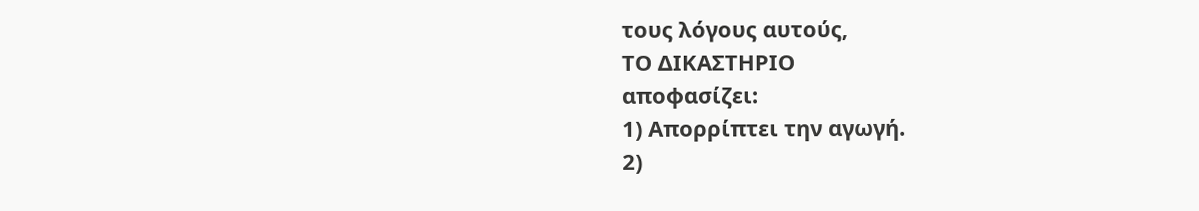τους λόγους αυτούς,
ΤΟ ΔΙΚΑΣΤΗΡΙΟ
αποφασίζει:
1) Απορρίπτει την αγωγή.
2)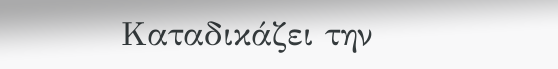Καταδικάζει την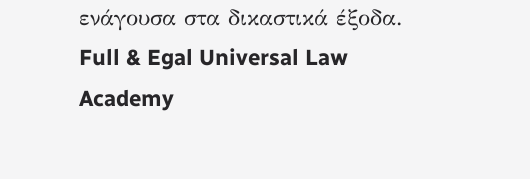ενάγουσα στα δικαστικά έξοδα.
Full & Egal Universal Law Academy